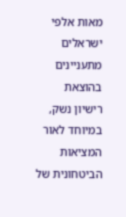מאות אלפי ישראלים מתעניינים בהוצאת רישיון נשק, במיוחד לאור המציאות הביטחונית של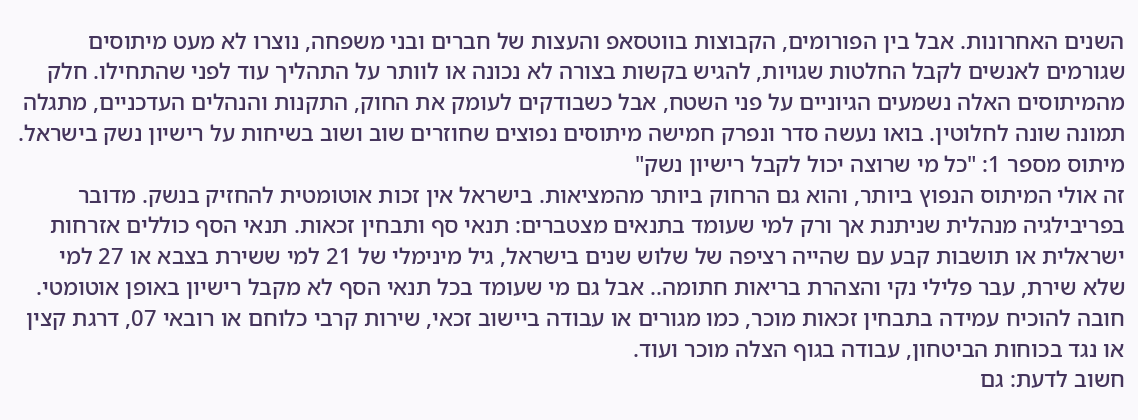השנים האחרונות. אבל בין הפורומים, הקבוצות בווטסאפ והעצות של חברים ובני משפחה, נוצרו לא מעט מיתוסים שגורמים לאנשים לקבל החלטות שגויות, להגיש בקשות בצורה לא נכונה או לוותר על התהליך עוד לפני שהתחילו. חלק מהמיתוסים האלה נשמעים הגיוניים על פני השטח, אבל כשבודקים לעומק את החוק, התקנות והנהלים העדכניים, מתגלה תמונה שונה לחלוטין. בואו נעשה סדר ונפרק חמישה מיתוסים נפוצים שחוזרים שוב ושוב בשיחות על רישיון נשק בישראל.
מיתוס מספר 1: "כל מי שרוצה יכול לקבל רישיון נשק"
זה אולי המיתוס הנפוץ ביותר, והוא גם הרחוק ביותר מהמציאות. בישראל אין זכות אוטומטית להחזיק בנשק. מדובר בפריבילגיה מנהלית שניתנת אך ורק למי שעומד בתנאים מצטברים: תנאי סף ותבחין זכאות. תנאי הסף כוללים אזרחות ישראלית או תושבות קבע עם שהייה רציפה של שלוש שנים בישראל, גיל מינימלי של 21 למי ששירת בצבא או 27 למי שלא שירת, עבר פלילי נקי והצהרת בריאות חתומה.. אבל גם מי שעומד בכל תנאי הסף לא מקבל רישיון באופן אוטומטי. חובה להוכיח עמידה בתבחין זכאות מוכר, כמו מגורים או עבודה ביישוב זכאי, שירות קרבי כלוחם או רובאי 07, דרגת קצין או נגד בכוחות הביטחון, עבודה בגוף הצלה מוכר ועוד.
חשוב לדעת: גם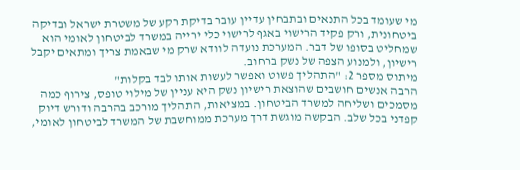מי שעומד בכל התנאים ובתבחין עדיין עובר בדיקת רקע של משטרת ישראל ובדיקה ביטחונית, ורק פקיד הרישוי באגף לרישוי כלי ירייה במשרד לביטחון לאומי הוא שמחליט בסופו של דבר. המערכת נועדה לוודא שרק מי שבאמת צריך ומתאים יקבל רישיון, ולמנוע הצפה של נשק ברחוב.
מיתוס מספר 2: "התהליך פשוט ואפשר לעשות אותו לבד בקלות"
הרבה אנשים חושבים שהוצאת רישיון נשק היא עניין של מילוי טופס, צירוף כמה מסמכים ושליחה למשרד הביטחון. במציאות, התהליך מורכב בהרבה ודורש דיוק קפדני בכל שלב. הבקשה מוגשת דרך מערכת ממוחשבת של המשרד לביטחון לאומי,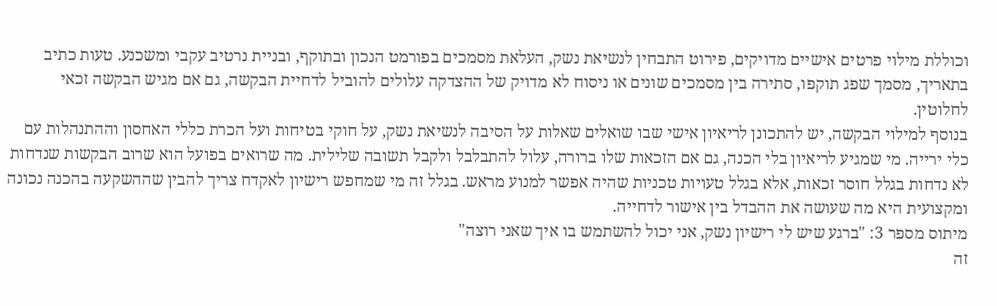וכוללת מילוי פרטים אישיים מדויקים, פירוט התבחין לנשיאת נשק, העלאת מסמכים בפורמט הנכון ובתוקף, ובניית נרטיב עקבי ומשכנע. טעות כתיב בתאריך, מסמך שפג תוקפו, סתירה בין מסמכים שונים או ניסוח לא מדויק של ההצדקה עלולים להוביל לדחיית הבקשה, גם אם מגיש הבקשה זכאי לחלוטין.
בנוסף למילוי הבקשה, יש להתכונן לריאיון אישי שבו שואלים שאלות על הסיבה לנשיאת נשק, על חוקי בטיחות ועל הכרת כללי האחסון וההתנהלות עם כלי ירייה. מי שמגיע לריאיון בלי הכנה, גם אם הזכאות שלו ברורה, עלול להתבלבל ולקבל תשובה שלילית. מה שרואים בפועל הוא שרוב הבקשות שנדחות לא נדחות בגלל חוסר זכאות, אלא בגלל טעויות טכניות שהיה אפשר למנוע מראש. בגלל זה מי שמחפש רישיון לאקדח צריך להבין שההשקעה בהכנה נכונה ומקצועית היא מה שעושה את ההבדל בין אישור לדחייה.
מיתוס מספר 3: "ברגע שיש לי רישיון נשק, אני יכול להשתמש בו איך שאני רוצה"
זה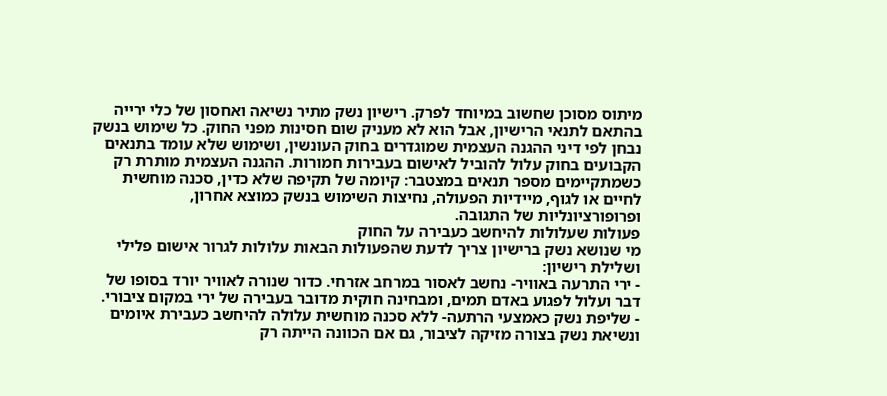מיתוס מסוכן שחשוב במיוחד לפרק. רישיון נשק מתיר נשיאה ואחסון של כלי ירייה בהתאם לתנאי הרישיון, אבל הוא לא מעניק שום חסינות מפני החוק. כל שימוש בנשק נבחן לפי דיני ההגנה העצמית שמוגדרים בחוק העונשין, ושימוש שלא עומד בתנאים הקבועים בחוק עלול להוביל לאישום בעבירות חמורות. ההגנה העצמית מותרת רק כשמתקיימים מספר תנאים במצטבר: קיומה של תקיפה שלא כדין, סכנה מוחשית לחיים או לגוף, מיידיות הפעולה, נחיצות השימוש בנשק כמוצא אחרון, ופרופורציונליות של התגובה.
פעולות שעלולות להיחשב כעבירה על החוק
מי שנושא נשק ברישיון צריך לדעת שהפעולות הבאות עלולות לגרור אישום פלילי ושלילת רישיון:
- ירי התרעה באוויר- נחשב לאסור במרחב אזרחי. כדור שנורה לאוויר יורד בסופו של דבר ועלול לפגוע באדם תמים, ומבחינה חוקית מדובר בעבירה של ירי במקום ציבורי.
- שליפת נשק כאמצעי הרתעה- ללא סכנה מוחשית עלולה להיחשב כעבירת איומים ונשיאת נשק בצורה מזיקה לציבור, גם אם הכוונה הייתה רק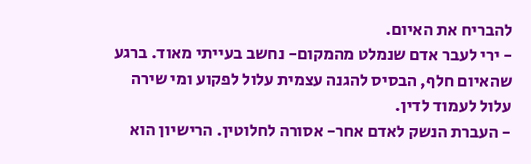להבריח את האיום.
- ירי לעבר אדם שנמלט מהמקום- נחשב בעייתי מאוד. ברגע שהאיום חלף, הבסיס להגנה עצמית עלול לפקוע ומי שירה עלול לעמוד לדין.
- העברת הנשק לאדם אחר- אסורה לחלוטין. הרישיון הוא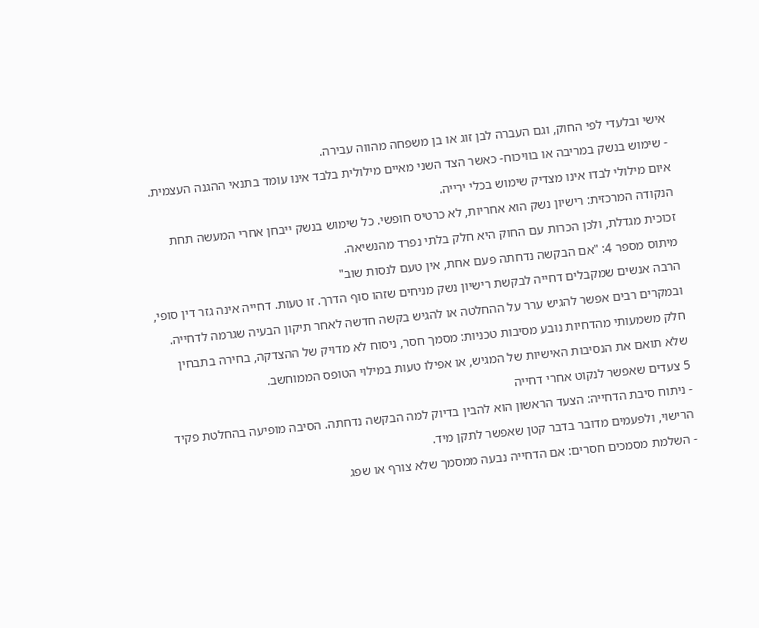אישי ובלעדי לפי החוק, וגם העברה לבן זוג או בן משפחה מהווה עבירה.
- שימוש בנשק במריבה או בוויכוח- כאשר הצד השני מאיים מילולית בלבד אינו עומד בתנאי ההגנה העצמית. איום מילולי לבדו אינו מצדיק שימוש בכלי ירייה.
הנקודה המרכזית: רישיון נשק הוא אחריות, לא כרטיס חופשי. כל שימוש בנשק ייבחן אחרי המעשה תחת זכוכית מגדלת, ולכן הכרות עם החוק היא חלק בלתי נפרד מהנשיאה.
מיתוס מספר 4: "אם הבקשה נדחתה פעם אחת, אין טעם לנסות שוב"
הרבה אנשים שמקבלים דחייה לבקשת רישיון נשק מניחים שזהו סוף הדרך. זו טעות. דחייה אינה גזר דין סופי, ובמקרים רבים אפשר להגיש ערר על ההחלטה או להגיש בקשה חדשה לאחר תיקון הבעיה שגרמה לדחייה. חלק משמעותי מהדחיות נובע מסיבות טכניות: מסמך חסר, ניסוח לא מדויק של ההצדקה, בחירה בתבחין שלא תואם את הנסיבות האישיות של המגיש, או אפילו טעות במילוי הטופס הממוחשב.
5 צעדים שאפשר לנקוט אחרי דחייה
- ניתוח סיבת הדחייה: הצעד הראשון הוא להבין בדיוק למה הבקשה נדחתה. הסיבה מופיעה בהחלטת פקיד הרישוי, ולפעמים מדובר בדבר קטן שאפשר לתקן מיד.
- השלמת מסמכים חסרים: אם הדחייה נבעה ממסמך שלא צורף או שפג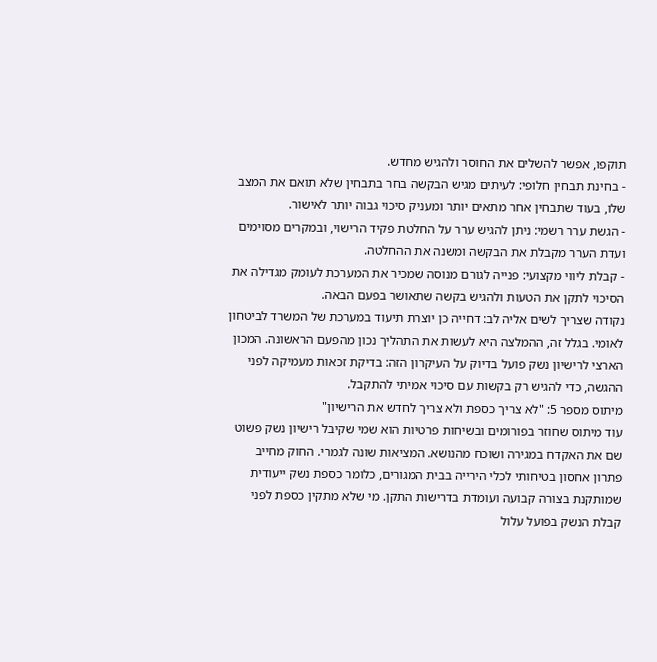תוקפו, אפשר להשלים את החוסר ולהגיש מחדש.
- בחינת תבחין חלופי: לעיתים מגיש הבקשה בחר בתבחין שלא תואם את המצב שלו, בעוד שתבחין אחר מתאים יותר ומעניק סיכוי גבוה יותר לאישור.
- הגשת ערר רשמי: ניתן להגיש ערר על החלטת פקיד הרישוי, ובמקרים מסוימים ועדת הערר מקבלת את הבקשה ומשנה את ההחלטה.
- קבלת ליווי מקצועי: פנייה לגורם מנוסה שמכיר את המערכת לעומק מגדילה את הסיכוי לתקן את הטעות ולהגיש בקשה שתאושר בפעם הבאה.
נקודה שצריך לשים אליה לב: דחייה כן יוצרת תיעוד במערכת של המשרד לביטחון לאומי. בגלל זה, ההמלצה היא לעשות את התהליך נכון מהפעם הראשונה. המכון הארצי לרישיון נשק פועל בדיוק על העיקרון הזה: בדיקת זכאות מעמיקה לפני ההגשה, כדי להגיש רק בקשות עם סיכוי אמיתי להתקבל.
מיתוס מספר 5: "לא צריך כספת ולא צריך לחדש את הרישיון"
עוד מיתוס שחוזר בפורומים ובשיחות פרטיות הוא שמי שקיבל רישיון נשק פשוט שם את האקדח במגירה ושוכח מהנושא. המציאות שונה לגמרי. החוק מחייב פתרון אחסון בטיחותי לכלי הירייה בבית המגורים, כלומר כספת נשק ייעודית שמותקנת בצורה קבועה ועומדת בדרישות התקן. מי שלא מתקין כספת לפני קבלת הנשק בפועל עלול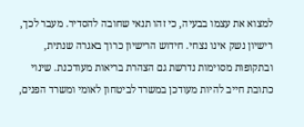למצוא את עצמו בבעיה, כי זהו תנאי שחובה להסדיר. מעבר לכך, רישיון נשק אינו נצחי. חידוש הרישיון כרוך באגרה שנתית, ובתקופות מסוימות נדרשת גם הצהרת בריאות מעודכנת. שינוי כתובת חייב להיות מעודכן במשרד לביטחון לאומי ומשרד הפנים,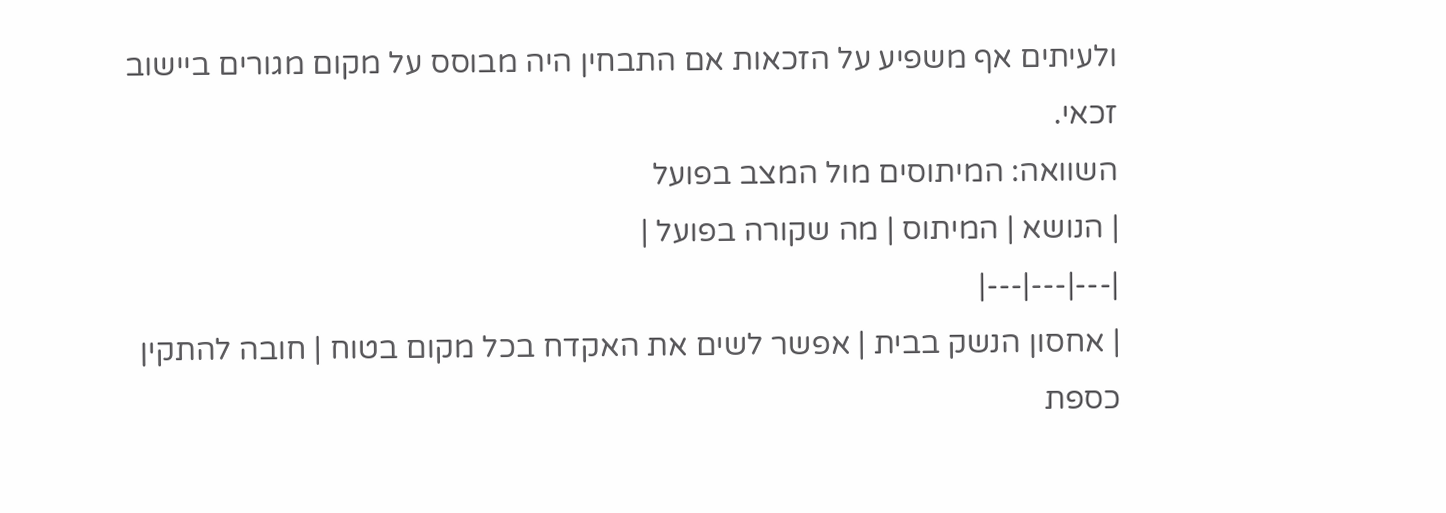ולעיתים אף משפיע על הזכאות אם התבחין היה מבוסס על מקום מגורים ביישוב זכאי.
השוואה: המיתוסים מול המצב בפועל
| הנושא | המיתוס | מה שקורה בפועל |
|---|---|---|
| אחסון הנשק בבית | אפשר לשים את האקדח בכל מקום בטוח | חובה להתקין כספת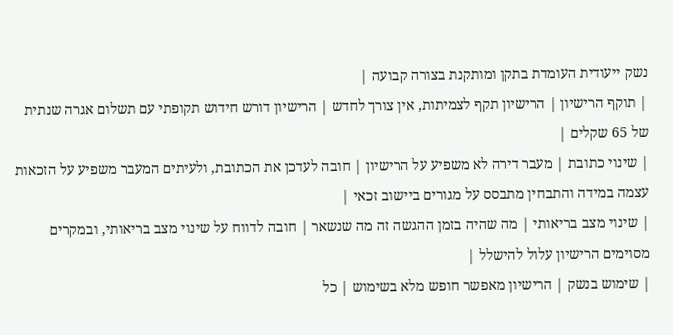נשק ייעודית העומדת בתקן ומותקנת בצורה קבועה |
| תוקף הרישיון | הרישיון תקף לצמיתות, אין צורך לחדש | הרישיון דורש חידוש תקופתי עם תשלום אגרה שנתית של 65 שקלים |
| שינוי כתובת | מעבר דירה לא משפיע על הרישיון | חובה לעדכן את הכתובת, ולעיתים המעבר משפיע על הזכאות עצמה במידה והתבחין מתבסס על מגורים ביישוב זכאי |
| שינוי מצב בריאותי | מה שהיה בזמן ההגשה זה מה שנשאר | חובה לדווח על שינוי מצב בריאותי, ובמקרים מסוימים הרישיון עלול להישלל |
| שימוש בנשק | הרישיון מאפשר חופש מלא בשימוש | כל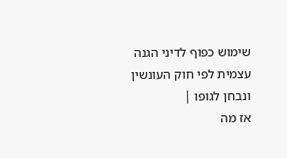שימוש כפוף לדיני הגנה עצמית לפי חוק העונשין ונבחן לגופו |
אז מה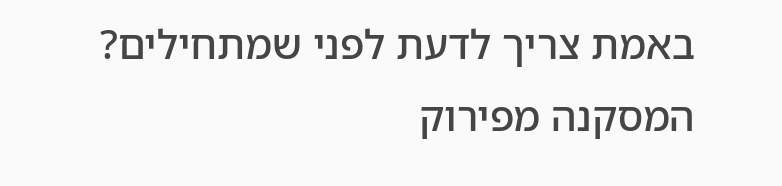באמת צריך לדעת לפני שמתחילים?
המסקנה מפירוק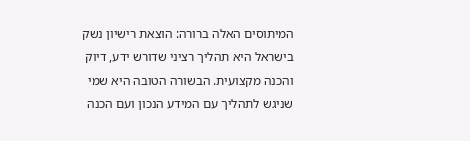המיתוסים האלה ברורה: הוצאת רישיון נשק בישראל היא תהליך רציני שדורש ידע, דיוק והכנה מקצועית. הבשורה הטובה היא שמי שניגש לתהליך עם המידע הנכון ועם הכנה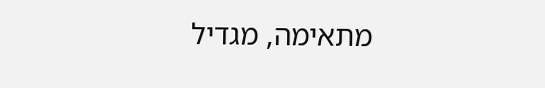מתאימה, מגדיל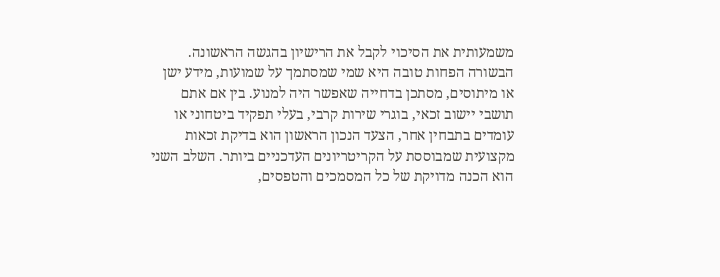משמעותית את הסיכוי לקבל את הרישיון בהגשה הראשונה. הבשורה הפחות טובה היא שמי שמסתמך על שמועות, מידע ישן או מיתוסים, מסתכן בדחייה שאפשר היה למנוע. בין אם אתם תושבי יישוב זכאי, בוגרי שירות קרבי, בעלי תפקיד ביטחוני או עומדים בתבחין אחר, הצעד הנכון הראשון הוא בדיקת זכאות מקצועית שמבוססת על הקריטריונים העדכניים ביותר. השלב השני הוא הכנה מדויקת של כל המסמכים והטפסים,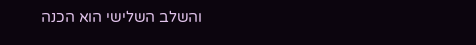והשלב השלישי הוא הכנה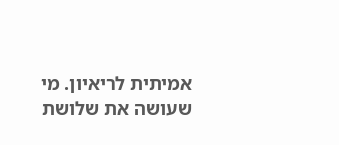אמיתית לריאיון. מי שעושה את שלושת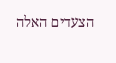הצעדים האלה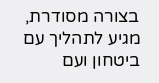בצורה מסודרת, מגיע לתהליך עם ביטחון ועם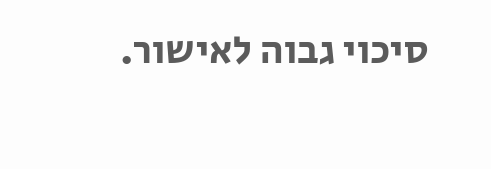סיכוי גבוה לאישור.